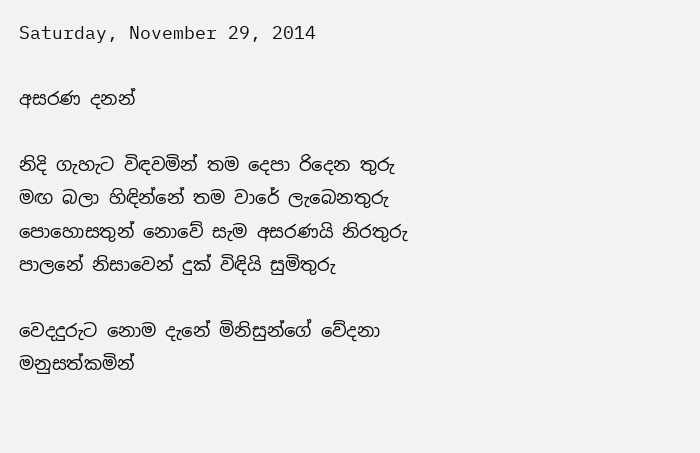Saturday, November 29, 2014

අසරණ දනන්

නිදි ගැහැට විඳවමින් තම දෙපා රිදෙන තුරු
මඟ බලා හිඳින්නේ තම වාරේ ලැබෙනතුරු
පොහොසතුන් නොවේ සැම අසරණයි නිරතුරු
පාලනේ නිසාවෙන් දුක් විඳියි සුමිතුරු

වෙදදුරුට නොම දැනේ මිනිසුන්ගේ වේදනා
මනුසත්කමින්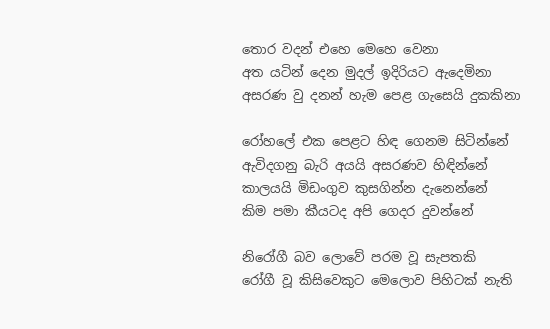තොර වදන් එහෙ මෙහෙ වෙනා
අත යටින් දෙන මුදල් ඉදිරියට ඇදෙමිනා
අසරණ වු දනන් හැම පෙළ ගැසෙයි දුකකිනා

රෝහලේ එක පෙළට හිඳ ගෙනම සිටින්නේ
ඇවිදගනු බැරි අයයි අසරණව හිඳින්නේ
කාලයයි මිඩංගුව කුසගින්න දැනෙන්නේ
කිම පමා කීයටද අපි ගෙදර දුවන්නේ

නිරෝගී බව ලොවේ පරම වූ සැපතකි
රෝගී වූ කිසිවෙකුට මෙලොව පිහිටක් නැති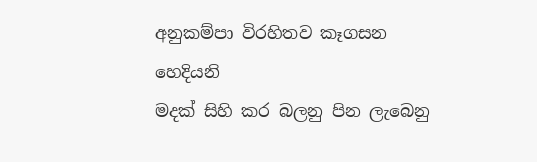අනුකම්පා විරහිතව කෑගසන හෙදියනි
මදක් සිහි කර බලනු පින ලැබෙනු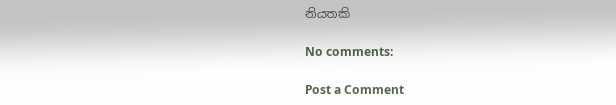නියතකි

No comments:

Post a Comment